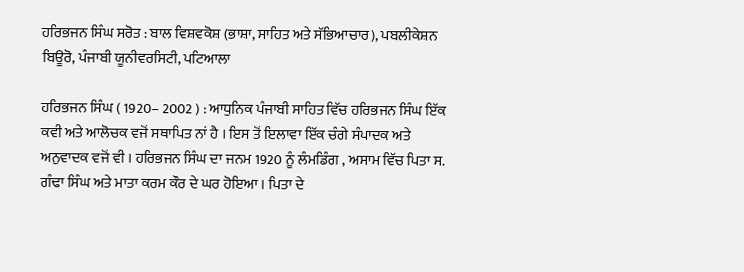ਹਰਿਭਜਨ ਸਿੰਘ ਸਰੋਤ : ਬਾਲ ਵਿਸ਼ਵਕੋਸ਼ (ਭਾਸ਼ਾ, ਸਾਹਿਤ ਅਤੇ ਸੱਭਿਆਚਾਰ), ਪਬਲੀਕੇਸ਼ਨ ਬਿਊਰੋ, ਪੰਜਾਬੀ ਯੂਨੀਵਰਸਿਟੀ, ਪਟਿਆਲਾ

ਹਰਿਭਜਨ ਸਿੰਘ ( 1920– 2002 ) : ਆਧੁਨਿਕ ਪੰਜਾਬੀ ਸਾਹਿਤ ਵਿੱਚ ਹਰਿਭਜਨ ਸਿੰਘ ਇੱਕ ਕਵੀ ਅਤੇ ਆਲੋਚਕ ਵਜੋਂ ਸਥਾਪਿਤ ਨਾਂ ਹੈ । ਇਸ ਤੋਂ ਇਲਾਵਾ ਇੱਕ ਚੰਗੇ ਸੰਪਾਦਕ ਅਤੇ ਅਨੁਵਾਦਕ ਵਜੋਂ ਵੀ । ਹਰਿਭਜਨ ਸਿੰਘ ਦਾ ਜਨਮ 1920 ਨੂੰ ਲੰਮਡਿੰਗ , ਅਸਾਮ ਵਿੱਚ ਪਿਤਾ ਸ. ਗੰਢਾ ਸਿੰਘ ਅਤੇ ਮਾਤਾ ਕਰਮ ਕੌਰ ਦੇ ਘਰ ਹੋਇਆ । ਪਿਤਾ ਦੇ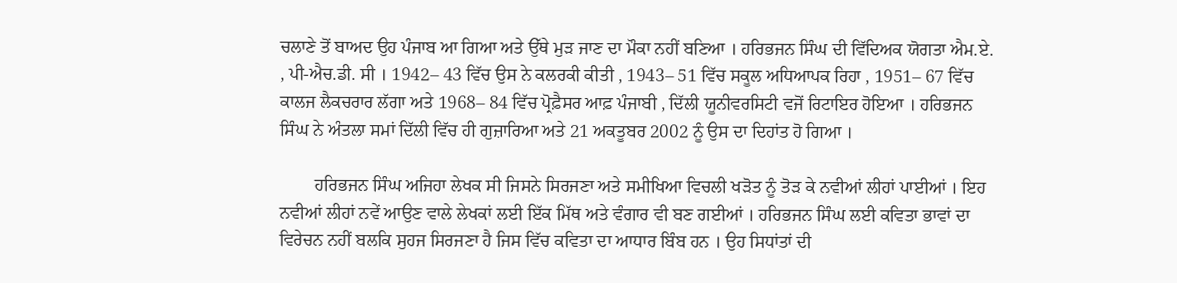ਚਲਾਣੇ ਤੋਂ ਬਾਅਦ ਉਹ ਪੰਜਾਬ ਆ ਗਿਆ ਅਤੇ ਉੱਥੇ ਮੁੜ ਜਾਣ ਦਾ ਮੌਕਾ ਨਹੀਂ ਬਣਿਆ । ਹਰਿਭਜਨ ਸਿੰਘ ਦੀ ਵਿੱਦਿਅਕ ਯੋਗਤਾ ਐਮ.ਏ. , ਪੀ-ਐਚ.ਡੀ. ਸੀ । 1942– 43 ਵਿੱਚ ਉਸ ਨੇ ਕਲਰਕੀ ਕੀਤੀ , 1943– 51 ਵਿੱਚ ਸਕੂਲ ਅਧਿਆਪਕ ਰਿਹਾ , 1951– 67 ਵਿੱਚ ਕਾਲਜ ਲੈਕਚਰਾਰ ਲੱਗਾ ਅਤੇ 1968– 84 ਵਿੱਚ ਪ੍ਰੋਫ਼ੈਸਰ ਆਫ਼ ਪੰਜਾਬੀ , ਦਿੱਲੀ ਯੂਨੀਵਰਸਿਟੀ ਵਜੋਂ ਰਿਟਾਇਰ ਹੋਇਆ । ਹਰਿਭਜਨ ਸਿੰਘ ਨੇ ਅੰਤਲਾ ਸਮਾਂ ਦਿੱਲੀ ਵਿੱਚ ਹੀ ਗੁਜ਼ਾਰਿਆ ਅਤੇ 21 ਅਕਤੂਬਰ 2002 ਨੂੰ ਉਸ ਦਾ ਦਿਹਾਂਤ ਹੋ ਗਿਆ ।

        ਹਰਿਭਜਨ ਸਿੰਘ ਅਜਿਹਾ ਲੇਖਕ ਸੀ ਜਿਸਨੇ ਸਿਰਜਣਾ ਅਤੇ ਸਮੀਖਿਆ ਵਿਚਲੀ ਖੜੋਤ ਨੂੰ ਤੋੜ ਕੇ ਨਵੀਆਂ ਲੀਹਾਂ ਪਾਈਆਂ । ਇਹ ਨਵੀਆਂ ਲੀਹਾਂ ਨਵੇਂ ਆਉਣ ਵਾਲੇ ਲੇਖਕਾਂ ਲਈ ਇੱਕ ਮਿੱਥ ਅਤੇ ਵੰਗਾਰ ਵੀ ਬਣ ਗਈਆਂ । ਹਰਿਭਜਨ ਸਿੰਘ ਲਈ ਕਵਿਤਾ ਭਾਵਾਂ ਦਾ ਵਿਰੇਚਨ ਨਹੀਂ ਬਲਕਿ ਸੁਹਜ ਸਿਰਜਣਾ ਹੈ ਜਿਸ ਵਿੱਚ ਕਵਿਤਾ ਦਾ ਆਧਾਰ ਬਿੰਬ ਹਨ । ਉਹ ਸਿਧਾਂਤਾਂ ਦੀ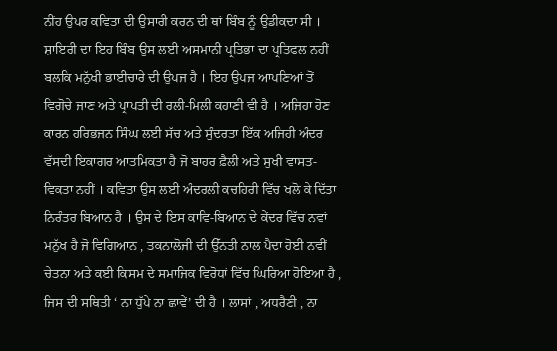ਨੀਂਹ ਉਪਰ ਕਵਿਤਾ ਦੀ ਉਸਾਰੀ ਕਰਨ ਦੀ ਥਾਂ ਬਿੰਬ ਨੂੰ ਉਡੀਕਦਾ ਸੀ । ਸ਼ਾਇਰੀ ਦਾ ਇਹ ਬਿੰਬ ਉਸ ਲਈ ਅਸਮਾਨੀ ਪ੍ਰਤਿਭਾ ਦਾ ਪ੍ਰਤਿਫਲ ਨਹੀਂ ਬਲਕਿ ਮਨੁੱਖੀ ਭਾਈਚਾਰੇ ਦੀ ਉਪਜ ਹੈ । ਇਹ ਉਪਜ ਆਪਣਿਆਂ ਤੋਂ ਵਿਗੋਚੇ ਜਾਣ ਅਤੇ ਪ੍ਰਾਪਤੀ ਦੀ ਰਲੀ-ਮਿਲੀ ਕਹਾਣੀ ਵੀ ਹੈ । ਅਜਿਹਾ ਹੋਣ ਕਾਰਨ ਹਰਿਭਜਨ ਸਿੰਘ ਲਈ ਸੱਚ ਅਤੇ ਸੁੰਦਰਤਾ ਇੱਕ ਅਜਿਹੀ ਅੰਦਰ ਵੱਸਦੀ ਇਕਾਗਰ ਆਤਮਿਕਤਾ ਹੈ ਜੋ ਬਾਹਰ ਫ਼ੈਲੀ ਅਤੇ ਸੁਖੀ ਵਾਸਤ-ਵਿਕਤਾ ਨਹੀਂ । ਕਵਿਤਾ ਉਸ ਲਈ ਅੰਦਰਲੀ ਕਚਹਿਰੀ ਵਿੱਚ ਖਲੋ ਕੇ ਦਿੱਤਾ ਨਿਰੰਤਰ ਬਿਆਨ ਹੈ । ਉਸ ਦੇ ਇਸ ਕਾਵਿ-ਬਿਆਨ ਦੇ ਕੇਂਦਰ ਵਿੱਚ ਨਵਾਂ ਮਨੁੱਖ ਹੈ ਜੋ ਵਿਗਿਆਨ , ਤਕਨਾਲੋਜੀ ਦੀ ਉੱਨਤੀ ਨਾਲ ਪੈਦਾ ਹੋਈ ਨਵੀਂ ਚੇਤਨਾ ਅਤੇ ਕਈ ਕਿਸਮ ਦੇ ਸਮਾਜਿਕ ਵਿਰੋਧਾਂ ਵਿੱਚ ਘਿਰਿਆ ਹੋਇਆ ਹੈ , ਜਿਸ ਦੀ ਸਥਿਤੀ ‘ ਨਾ ਧੁੱਪੇ ਨਾ ਛਾਵੇਂ’ ਦੀ ਹੈ । ਲਾਸਾਂ , ਅਧਰੈਣੀ , ਨਾ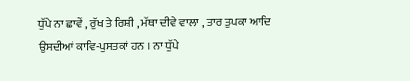ਧੁੱਪੇ ਨਾ ਛਾਵੇਂ , ਰੁੱਖ ਤੇ ਰਿਸ਼ੀ , ਮੱਥਾ ਦੀਵੇ ਵਾਲਾ , ਤਾਰ ਤੁਪਕਾ ਆਦਿ ਉਸਦੀਆਂ ਕਾਵਿ-ਪੁਸਤਕਾਂ ਹਨ । ਨਾ ਧੁੱਪੇ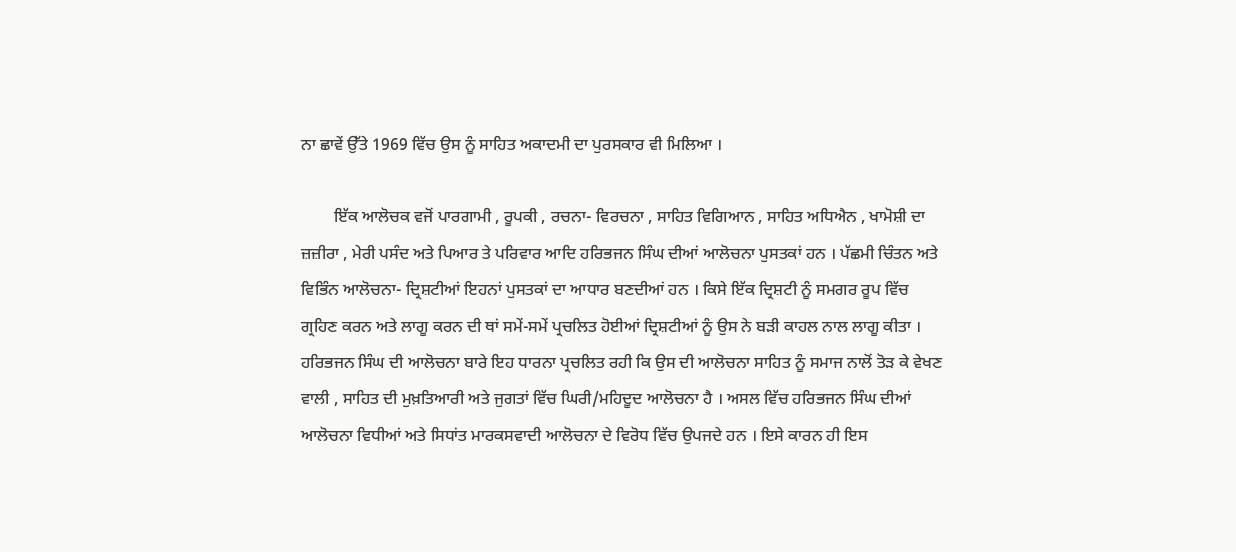ਨਾ ਛਾਵੇਂ ਉੱਤੇ 1969 ਵਿੱਚ ਉਸ ਨੂੰ ਸਾਹਿਤ ਅਕਾਦਮੀ ਦਾ ਪੁਰਸਕਾਰ ਵੀ ਮਿਲਿਆ ।

        ਇੱਕ ਆਲੋਚਕ ਵਜੋਂ ਪਾਰਗਾਮੀ , ਰੂਪਕੀ , ਰਚਨਾ- ਵਿਰਚਨਾ , ਸਾਹਿਤ ਵਿਗਿਆਨ , ਸਾਹਿਤ ਅਧਿਐਨ , ਖਾਮੋਸ਼ੀ ਦਾ ਜ਼ਜ਼ੀਰਾ , ਮੇਰੀ ਪਸੰਦ ਅਤੇ ਪਿਆਰ ਤੇ ਪਰਿਵਾਰ ਆਦਿ ਹਰਿਭਜਨ ਸਿੰਘ ਦੀਆਂ ਆਲੋਚਨਾ ਪੁਸਤਕਾਂ ਹਨ । ਪੱਛਮੀ ਚਿੰਤਨ ਅਤੇ ਵਿਭਿੰਨ ਆਲੋਚਨਾ- ਦ੍ਰਿਸ਼ਟੀਆਂ ਇਹਨਾਂ ਪੁਸਤਕਾਂ ਦਾ ਆਧਾਰ ਬਣਦੀਆਂ ਹਨ । ਕਿਸੇ ਇੱਕ ਦ੍ਰਿਸ਼ਟੀ ਨੂੰ ਸਮਗਰ ਰੂਪ ਵਿੱਚ ਗ੍ਰਹਿਣ ਕਰਨ ਅਤੇ ਲਾਗੂ ਕਰਨ ਦੀ ਥਾਂ ਸਮੇਂ-ਸਮੇਂ ਪ੍ਰਚਲਿਤ ਹੋਈਆਂ ਦ੍ਰਿਸ਼ਟੀਆਂ ਨੂੰ ਉਸ ਨੇ ਬੜੀ ਕਾਹਲ ਨਾਲ ਲਾਗੂ ਕੀਤਾ । ਹਰਿਭਜਨ ਸਿੰਘ ਦੀ ਆਲੋਚਨਾ ਬਾਰੇ ਇਹ ਧਾਰਨਾ ਪ੍ਰਚਲਿਤ ਰਹੀ ਕਿ ਉਸ ਦੀ ਆਲੋਚਨਾ ਸਾਹਿਤ ਨੂੰ ਸਮਾਜ ਨਾਲੋਂ ਤੋੜ ਕੇ ਵੇਖਣ ਵਾਲੀ , ਸਾਹਿਤ ਦੀ ਮੁਖ਼ਤਿਆਰੀ ਅਤੇ ਜੁਗਤਾਂ ਵਿੱਚ ਘਿਰੀ/ਮਹਿਦੂਦ ਆਲੋਚਨਾ ਹੈ । ਅਸਲ ਵਿੱਚ ਹਰਿਭਜਨ ਸਿੰਘ ਦੀਆਂ ਆਲੋਚਨਾ ਵਿਧੀਆਂ ਅਤੇ ਸਿਧਾਂਤ ਮਾਰਕਸਵਾਦੀ ਆਲੋਚਨਾ ਦੇ ਵਿਰੋਧ ਵਿੱਚ ਉਪਜਦੇ ਹਨ । ਇਸੇ ਕਾਰਨ ਹੀ ਇਸ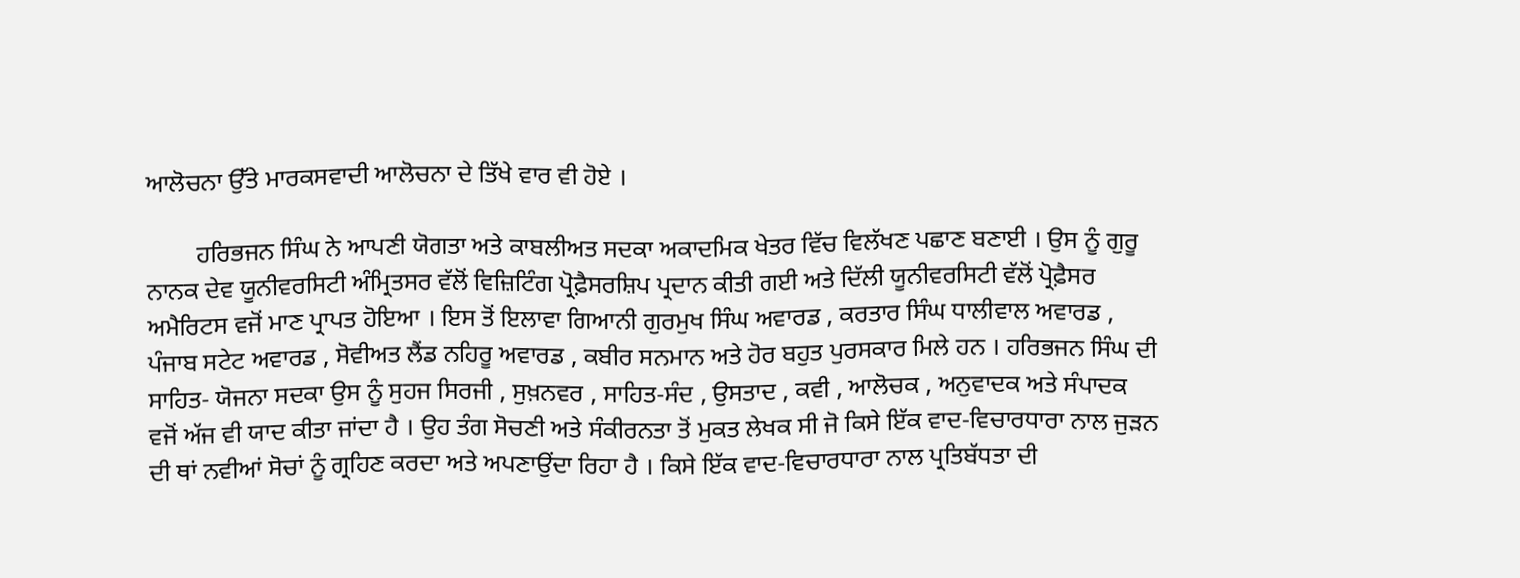ਆਲੋਚਨਾ ਉੱਤੇ ਮਾਰਕਸਵਾਦੀ ਆਲੋਚਨਾ ਦੇ ਤਿੱਖੇ ਵਾਰ ਵੀ ਹੋਏ ।

        ਹਰਿਭਜਨ ਸਿੰਘ ਨੇ ਆਪਣੀ ਯੋਗਤਾ ਅਤੇ ਕਾਬਲੀਅਤ ਸਦਕਾ ਅਕਾਦਮਿਕ ਖੇਤਰ ਵਿੱਚ ਵਿਲੱਖਣ ਪਛਾਣ ਬਣਾਈ । ਉਸ ਨੂੰ ਗੁਰੂ ਨਾਨਕ ਦੇਵ ਯੂਨੀਵਰਸਿਟੀ ਅੰਮ੍ਰਿਤਸਰ ਵੱਲੋਂ ਵਿਜ਼ਿਟਿੰਗ ਪ੍ਰੋਫ਼ੈਸਰਸ਼ਿਪ ਪ੍ਰਦਾਨ ਕੀਤੀ ਗਈ ਅਤੇ ਦਿੱਲੀ ਯੂਨੀਵਰਸਿਟੀ ਵੱਲੋਂ ਪ੍ਰੋਫ਼ੈਸਰ ਅਮੈਰਿਟਸ ਵਜੋਂ ਮਾਣ ਪ੍ਰਾਪਤ ਹੋਇਆ । ਇਸ ਤੋਂ ਇਲਾਵਾ ਗਿਆਨੀ ਗੁਰਮੁਖ ਸਿੰਘ ਅਵਾਰਡ , ਕਰਤਾਰ ਸਿੰਘ ਧਾਲੀਵਾਲ ਅਵਾਰਡ , ਪੰਜਾਬ ਸਟੇਟ ਅਵਾਰਡ , ਸੋਵੀਅਤ ਲੈਂਡ ਨਹਿਰੂ ਅਵਾਰਡ , ਕਬੀਰ ਸਨਮਾਨ ਅਤੇ ਹੋਰ ਬਹੁਤ ਪੁਰਸਕਾਰ ਮਿਲੇ ਹਨ । ਹਰਿਭਜਨ ਸਿੰਘ ਦੀ ਸਾਹਿਤ- ਯੋਜਨਾ ਸਦਕਾ ਉਸ ਨੂੰ ਸੁਹਜ ਸਿਰਜੀ , ਸੁਖ਼ਨਵਰ , ਸਾਹਿਤ-ਸੰਦ , ਉਸਤਾਦ , ਕਵੀ , ਆਲੋਚਕ , ਅਨੁਵਾਦਕ ਅਤੇ ਸੰਪਾਦਕ ਵਜੋਂ ਅੱਜ ਵੀ ਯਾਦ ਕੀਤਾ ਜਾਂਦਾ ਹੈ । ਉਹ ਤੰਗ ਸੋਚਣੀ ਅਤੇ ਸੰਕੀਰਨਤਾ ਤੋਂ ਮੁਕਤ ਲੇਖਕ ਸੀ ਜੋ ਕਿਸੇ ਇੱਕ ਵਾਦ-ਵਿਚਾਰਧਾਰਾ ਨਾਲ ਜੁੜਨ ਦੀ ਥਾਂ ਨਵੀਆਂ ਸੋਚਾਂ ਨੂੰ ਗ੍ਰਹਿਣ ਕਰਦਾ ਅਤੇ ਅਪਣਾਉਂਦਾ ਰਿਹਾ ਹੈ । ਕਿਸੇ ਇੱਕ ਵਾਦ-ਵਿਚਾਰਧਾਰਾ ਨਾਲ ਪ੍ਰਤਿਬੱਧਤਾ ਦੀ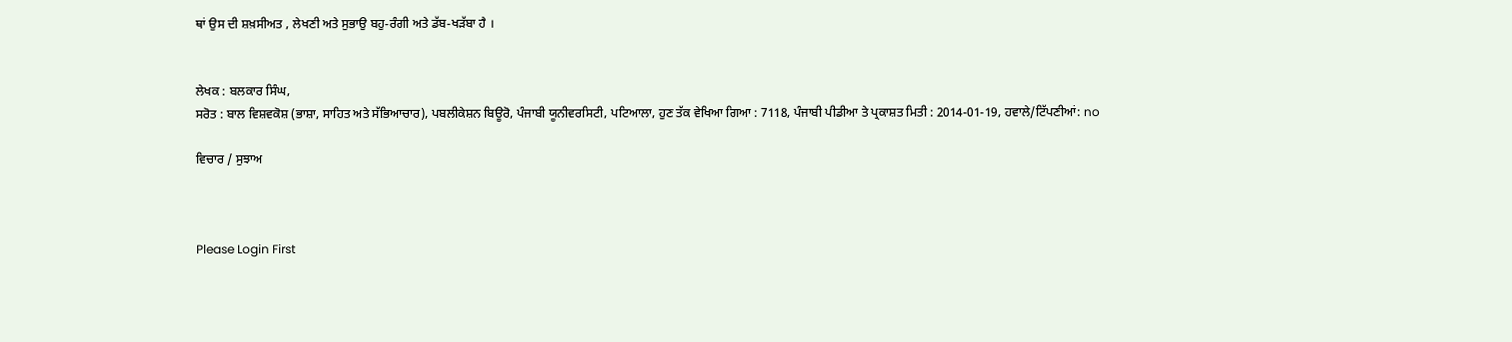ਥਾਂ ਉਸ ਦੀ ਸ਼ਖ਼ਸੀਅਤ , ਲੇਖਣੀ ਅਤੇ ਸੁਭਾਉ ਬਹੁ-ਰੰਗੀ ਅਤੇ ਡੱਬ-ਖੜੱਬਾ ਹੈ ।


ਲੇਖਕ : ਬਲਕਾਰ ਸਿੰਘ,
ਸਰੋਤ : ਬਾਲ ਵਿਸ਼ਵਕੋਸ਼ (ਭਾਸ਼ਾ, ਸਾਹਿਤ ਅਤੇ ਸੱਭਿਆਚਾਰ), ਪਬਲੀਕੇਸ਼ਨ ਬਿਊਰੋ, ਪੰਜਾਬੀ ਯੂਨੀਵਰਸਿਟੀ, ਪਟਿਆਲਾ, ਹੁਣ ਤੱਕ ਵੇਖਿਆ ਗਿਆ : 7118, ਪੰਜਾਬੀ ਪੀਡੀਆ ਤੇ ਪ੍ਰਕਾਸ਼ਤ ਮਿਤੀ : 2014-01-19, ਹਵਾਲੇ/ਟਿੱਪਣੀਆਂ: no

ਵਿਚਾਰ / ਸੁਝਾਅ



Please Login First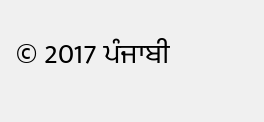© 2017 ਪੰਜਾਬੀ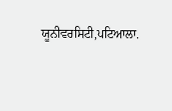ਯੂਨੀਵਰਸਿਟੀ,ਪਟਿਆਲਾ.